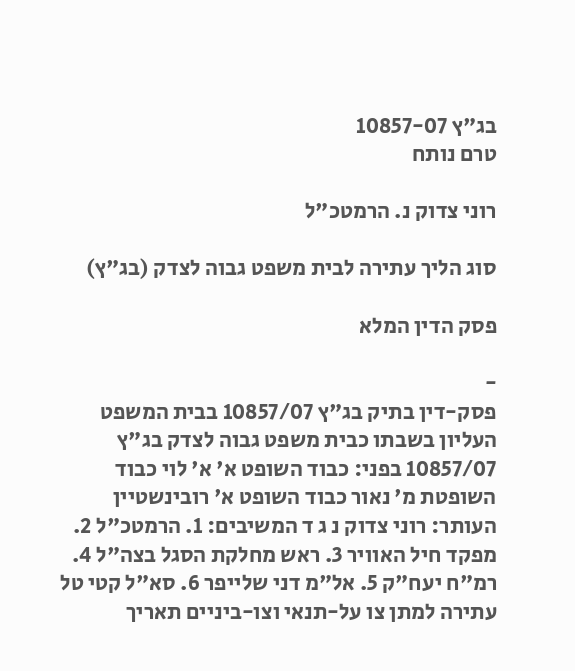בג"ץ 10857-07
טרם נותח

רוני צדוק נ. הרמטכ"ל

סוג הליך עתירה לבית משפט גבוה לצדק (בג"ץ)

פסק הדין המלא

-
פסק-דין בתיק בג"ץ 10857/07 בבית המשפט העליון בשבתו כבית משפט גבוה לצדק בג"ץ 10857/07 בפני: כבוד השופט א' א' לוי כבוד השופטת מ' נאור כבוד השופט א' רובינשטיין העותר: רוני צדוק נ ג ד המשיבים: 1. הרמטכ"ל 2. מפקד חיל האוויר 3. ראש מחלקת הסגל בצה"ל 4. רמ"ח יעח"ק 5. אל"מ דני שלייפר 6. סא"ל קטי טל עתירה למתן צו על-תנאי וצו-ביניים תאריך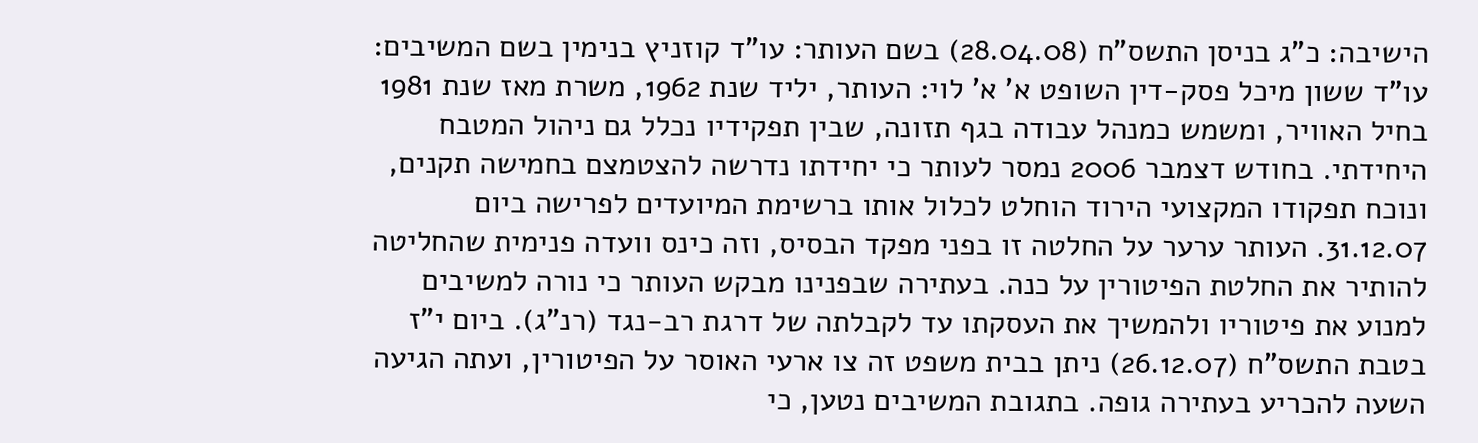הישיבה: כ"ג בניסן התשס"ח (28.04.08) בשם העותר: עו"ד קוזניץ בנימין בשם המשיבים: עו"ד ששון מיכל פסק-דין השופט א' א' לוי: העותר, יליד שנת 1962, משרת מאז שנת 1981 בחיל האוויר, ומשמש כמנהל עבודה בגף תזונה, שבין תפקידיו נכלל גם ניהול המטבח היחידתי. בחודש דצמבר 2006 נמסר לעותר כי יחידתו נדרשה להצטמצם בחמישה תקנים, ונוכח תפקודו המקצועי הירוד הוחלט לכלול אותו ברשימת המיועדים לפרישה ביום 31.12.07. העותר ערער על החלטה זו בפני מפקד הבסיס, וזה כינס וועדה פנימית שהחליטה להותיר את החלטת הפיטורין על כנה. בעתירה שבפנינו מבקש העותר כי נורה למשיבים למנוע את פיטוריו ולהמשיך את העסקתו עד לקבלתה של דרגת רב-נגד (רנ"ג). ביום י"ז בטבת התשס"ח (26.12.07) ניתן בבית משפט זה צו ארעי האוסר על הפיטורין, ועתה הגיעה השעה להכריע בעתירה גופה. בתגובת המשיבים נטען, כי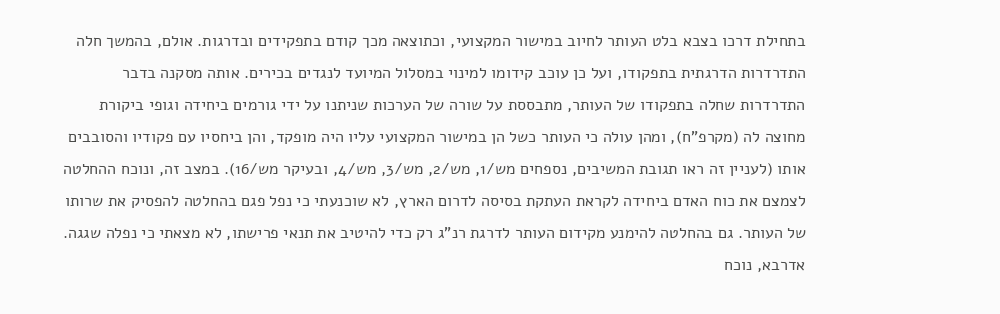בתחילת דרכו בצבא בלט העותר לחיוב במישור המקצועי, וכתוצאה מכך קודם בתפקידים ובדרגות. אולם, בהמשך חלה התדרדרות הדרגתית בתפקודו, ועל כן עוכב קידומו למינוי במסלול המיועד לנגדים בכירים. אותה מסקנה בדבר התדרדרות שחלה בתפקודו של העותר, מתבססת על שורה של הערכות שניתנו על ידי גורמים ביחידה וגופי ביקורת מחוצה לה (מקרפ"ח), ומהן עולה כי העותר כשל הן במישור המקצועי עליו היה מופקד, והן ביחסיו עם פקודיו והסובבים אותו (לעניין זה ראו תגובת המשיבים, נספחים מש/1, מש/2, מש/3, מש/4, ובעיקר מש/16). במצב זה, ונוכח ההחלטה לצמצם את כוח האדם ביחידה לקראת העתקת בסיסה לדרום הארץ, לא שוכנעתי כי נפל פגם בהחלטה להפסיק את שרותו של העותר. גם בהחלטה להימנע מקידום העותר לדרגת רנ"ג רק כדי להיטיב את תנאי פרישתו, לא מצאתי כי נפלה שגגה. אדרבא, נוכח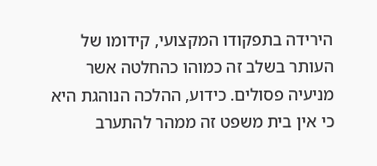הירידה בתפקודו המקצועי, קידומו של העותר בשלב זה כמוהו כהחלטה אשר מניעיה פסולים. כידוע, ההלכה הנוהגת היא כי אין בית משפט זה ממהר להתערב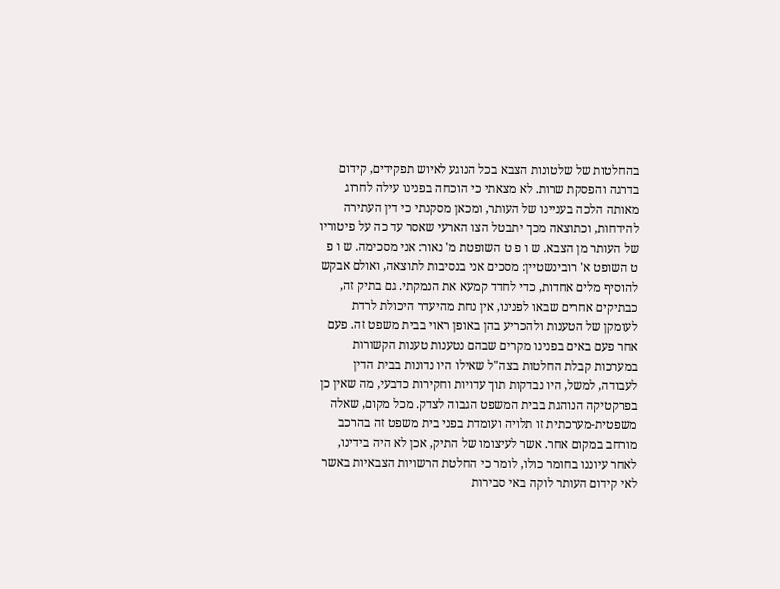בהחלטות של שלטונות הצבא בכל הנוגע לאיוש תפקידים, קידום בדרגה והפסקת שרות. לא מצאתי כי הוכחה בפנינו עילה לחרוג מאותה הלכה בעניינו של העותר, ומכאן מסקנתי כי דין העתירה להידחות, וכתוצאה מכך יתבטל הצו הארעי שאסר עד כה על פיטוריו של העותר מן הצבא. ש ו פ ט השופטת מ' נאור: אני מסכימה. ש ו פ ט השופט א' רובינשטיין: מסכים אני בנסיבות לתוצאה, ואולם אבקש להוסיף מלים אחדות, כדי לחדד קמעא את הנמקתי. גם בתיק זה, כבתיקים אחרים שבאו לפנינו, אין נחת מהיעדר היכולת לרדת לעומקן של הטענות ולהכריע בהן באופן ראוי בבית משפט זה. פעם אחר פעם באים בפנינו מקרים שבהם נטענות טענות הקשורות במערכות קבלת החלטות בצה"ל שאילו היו נדונות בבית הדין לעבודה, למשל, היו נבדקות תוך עדויות וחקירות כדבעי, מה שאין כן בפרקטיקה הנוהגת בבית המשפט הגבוה לצדק. מכל מקום, שאלה משפטית-מערכתית זו תלויה ועומדת בפני בית משפט זה בהרכב מורחב במקום אחר. אשר לעיצומו של התיק, אכן לא היה בידינו, לאחר עיוננו בחומר כולו, לומר כי החלטת הרשויות הצבאיות באשר לאי קידום העותר לוקה באי סבירות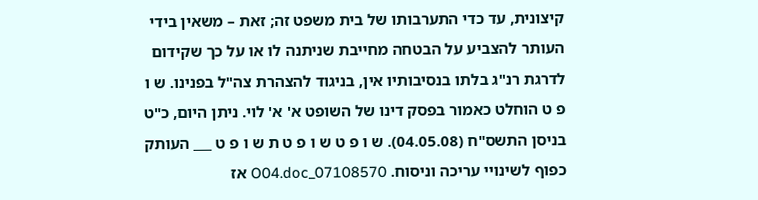קיצונית, עד כדי התערבותו של בית משפט זה; זאת – משאין בידי העותר להצביע על הבטחה מחייבת שניתנה לו או על כך שקידום לדרגת רנ"ג בלתו בנסיבותיו אין, בניגוד להצהרת צה"ל בפנינו. ש ו פ ט הוחלט כאמור בפסק דינו של השופט א' א' לוי. ניתן היום, כ"ט בניסן התשס"ח (04.05.08). ש ו פ ט ש ו פ ט ת ש ו פ ט ___ העותק כפוף לשינויי עריכה וניסוח. 07108570_O04.doc אז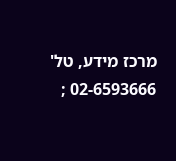מרכז מידע, טל' 02-6593666 ;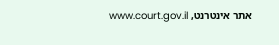אתר אינטרנט, www.court.gov.il